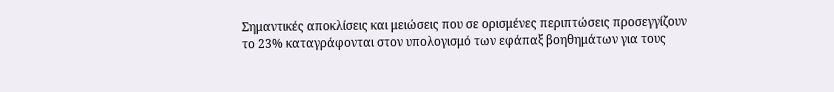Σημαντικές αποκλίσεις και μειώσεις που σε ορισμένες περιπτώσεις προσεγγίζουν το 23% καταγράφονται στον υπολογισμό των εφάπαξ βοηθημάτων για τους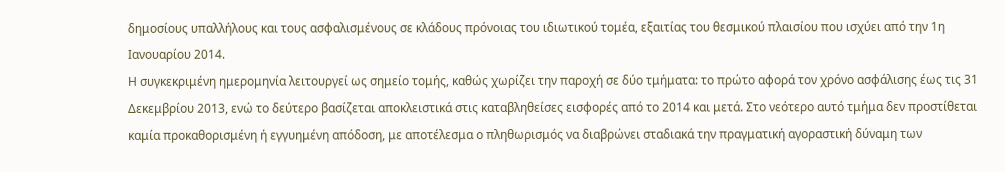δημοσίους υπαλλήλους και τους ασφαλισμένους σε κλάδους πρόνοιας του ιδιωτικού τομέα, εξαιτίας του θεσμικού πλαισίου που ισχύει από την 1η Ιανουαρίου 2014.
Η συγκεκριμένη ημερομηνία λειτουργεί ως σημείο τομής, καθώς χωρίζει την παροχή σε δύο τμήματα: το πρώτο αφορά τον χρόνο ασφάλισης έως τις 31 Δεκεμβρίου 2013, ενώ το δεύτερο βασίζεται αποκλειστικά στις καταβληθείσες εισφορές από το 2014 και μετά. Στο νεότερο αυτό τμήμα δεν προστίθεται καμία προκαθορισμένη ή εγγυημένη απόδοση, με αποτέλεσμα ο πληθωρισμός να διαβρώνει σταδιακά την πραγματική αγοραστική δύναμη των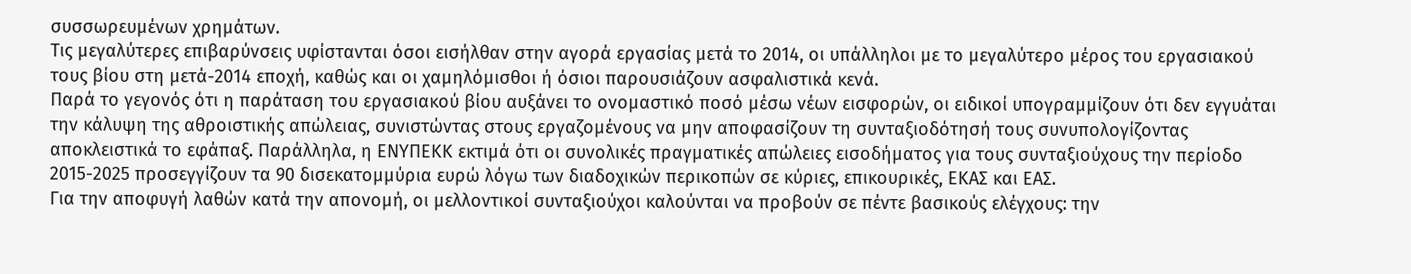συσσωρευμένων χρημάτων.
Τις μεγαλύτερες επιβαρύνσεις υφίστανται όσοι εισήλθαν στην αγορά εργασίας μετά το 2014, οι υπάλληλοι με το μεγαλύτερο μέρος του εργασιακού τους βίου στη μετά-2014 εποχή, καθώς και οι χαμηλόμισθοι ή όσιοι παρουσιάζουν ασφαλιστικά κενά.
Παρά το γεγονός ότι η παράταση του εργασιακού βίου αυξάνει το ονομαστικό ποσό μέσω νέων εισφορών, οι ειδικοί υπογραμμίζουν ότι δεν εγγυάται την κάλυψη της αθροιστικής απώλειας, συνιστώντας στους εργαζομένους να μην αποφασίζουν τη συνταξιοδότησή τους συνυπολογίζοντας αποκλειστικά το εφάπαξ. Παράλληλα, η ΕΝΥΠΕΚΚ εκτιμά ότι οι συνολικές πραγματικές απώλειες εισοδήματος για τους συνταξιούχους την περίοδο 2015-2025 προσεγγίζουν τα 90 δισεκατομμύρια ευρώ λόγω των διαδοχικών περικοπών σε κύριες, επικουρικές, ΕΚΑΣ και ΕΑΣ.
Για την αποφυγή λαθών κατά την απονομή, οι μελλοντικοί συνταξιούχοι καλούνται να προβούν σε πέντε βασικούς ελέγχους: την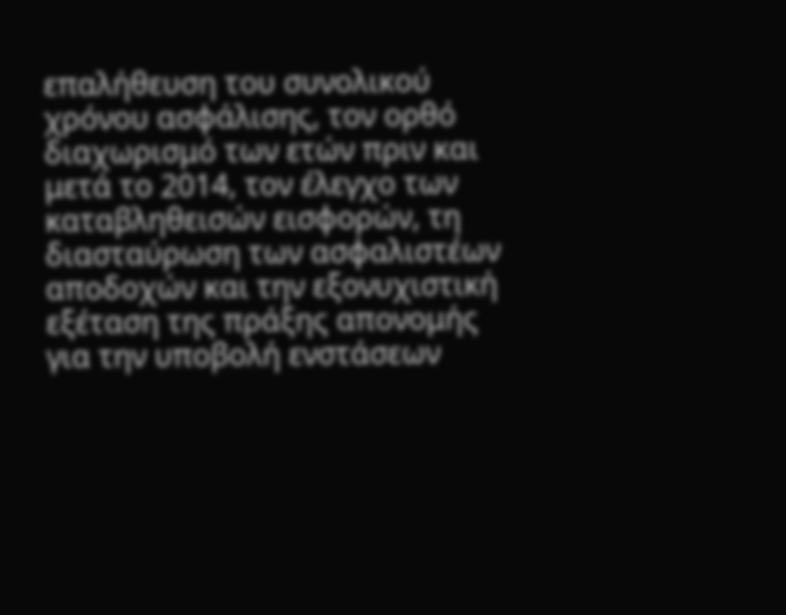επαλήθευση του συνολικού χρόνου ασφάλισης, τον ορθό διαχωρισμό των ετών πριν και μετά το 2014, τον έλεγχο των καταβληθεισών εισφορών, τη διασταύρωση των ασφαλιστέων αποδοχών και την εξονυχιστική εξέταση της πράξης απονομής για την υποβολή ενστάσεων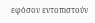εφόσον εντοπιστούν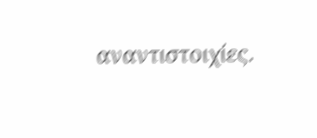αναντιστοιχίες.